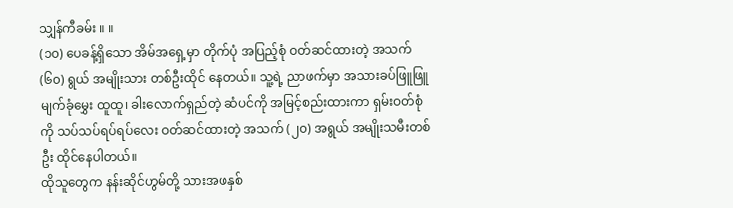သျှန်ကီခမ်း ။ ။
(၁၀) ပေခန့်ရှိသော အိမ်အရှေ့မှာ တိုက်ပုံ အပြည့်စုံ ဝတ်ဆင်ထားတဲ့ အသက် (၆၀) ရွယ် အမျိုးသား တစ်ဦးထိုင် နေတယ်။ သူ့ရဲ့ ညာဖက်မှာ အသားခပ်ဖြူဖြူ မျက်ခုံမွှေး ထူထူ၊ ခါးလောက်ရှည်တဲ့ ဆံပင်ကို အမြင့်စည်းထားကာ ရှမ်းဝတ်စုံကို သပ်သပ်ရပ်ရပ်လေး ဝတ်ဆင်ထားတဲ့ အသက် (၂၀) အရွယ် အမျိုးသမီးတစ်ဦး ထိုင်နေပါတယ်။
ထိုသူတွေက နန်းဆိုင်ဟွမ်တို့ သားအဖနှစ်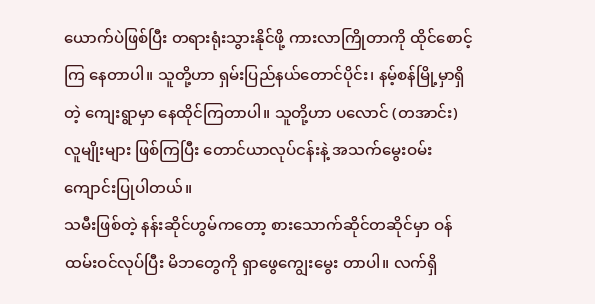ယောက်ပဲဖြစ်ပြီး တရားရုံးသွားနိုင်ဖို့ ကားလာကြိုတာကို ထိုင်စောင့်ကြ နေတာပါ။ သူတို့ဟာ ရှမ်းပြည်နယ်တောင်ပိုင်း၊ နမ့်စန်မြို့မှာရှိတဲ့ ကျေးရွာမှာ နေထိုင်ကြတာပါ။ သူတို့ဟာ ပလောင် (တအာင်း) လူမျိုးများ ဖြစ်ကြပြီး တောင်ယာလုပ်ငန်းနဲ့ အသက်မွေးဝမ်းကျောင်းပြုပါတယ်။
သမီးဖြစ်တဲ့ နန်းဆိုင်ဟွမ်ကတော့ စားသောက်ဆိုင်တဆိုင်မှာ ဝန်ထမ်းဝင်လုပ်ပြီး မိဘတွေကို ရှာဖွေကျွေးမွေး တာပါ။ လက်ရှိ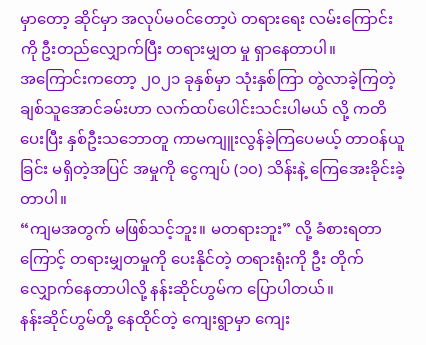မှာတော့ ဆိုင်မှာ အလုပ်မဝင်တော့ပဲ တရားရေး လမ်းကြောင်းကို ဦးတည်လျှောက်ပြီး တရားမျှတ မှု ရှာနေတာပါ။
အကြောင်းကတော့ ၂၀၂၁ ခုနှစ်မှာ သုံးနှစ်ကြာ တွဲလာခဲ့ကြတဲ့ ချစ်သူအောင်ခမ်းဟာ လက်ထပ်ပေါင်းသင်းပါမယ် လို့ ကတိပေးပြီး နှစ်ဦးသဘောတူ ကာမကျူးလွန်ခဲ့ကြပေမယ့် တာဝန်ယူခြင်း မရှိတဲ့အပြင် အမှုကို ငွေကျပ် (၁၀) သိန်းနဲ့ ကြေအေးခိုင်းခဲ့တာပါ။
“ကျမအတွက် မဖြစ်သင့်ဘူး။ မတရားဘူး” လို့ ခံစားရတာကြောင့် တရားမျှတမှုကို ပေးနိုင်တဲ့ တရားရုံးကို ဦး တိုက်လျှောက်နေတာပါလို့ နန်းဆိုင်ဟွမ်က ပြောပါတယ်။
နန်းဆိုင်ဟွမ်တို့ နေထိုင်တဲ့ ကျေးရွာမှာ ကျေး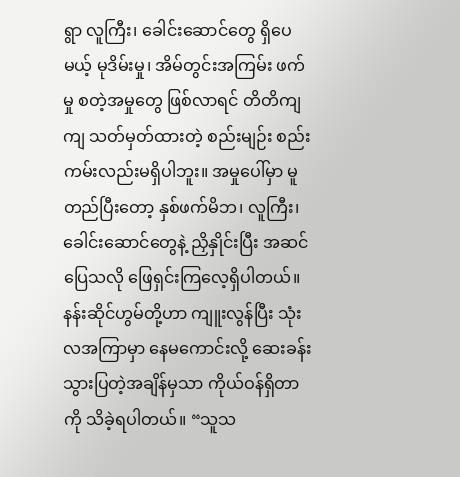ရွာ လူကြီး၊ ခေါင်းဆောင်တွေ ရှိပေမယ့် မုဒိမ်းမှု၊ အိမ်တွင်းအကြမ်း ဖက်မှု စတဲ့အမှုတွေ ဖြစ်လာရင် တိတိကျကျ သတ်မှတ်ထားတဲ့ စည်းမျဉ်း စည်းကမ်းလည်းမရှိပါဘူး။ အမှုပေါ်မှာ မူတည်ပြီးတော့ နှစ်ဖက်မိဘ၊ လူကြီး၊ ခေါင်းဆောင်တွေနဲ့ ညှိနှိုင်းပြီး အဆင်ပြေသလို ဖြေရှင်းကြလေ့ရှိပါတယ်။
နန်းဆိုင်ဟွမ်တို့ဟာ ကျူးလွန်ပြီး သုံးလအကြာမှာ နေမကောင်းလို့ ဆေးခန်းသွားပြတဲ့အချိန်မှသာ ကိုယ်ဝန်ရှိတာ ကို သိခဲ့ရပါတယ်။ “သူသ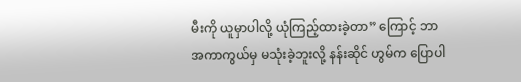မီးကို ယူမှာပါလို့ ယုံကြည့်ထားခဲ့တာ” ကြောင့် ဘာအကာကွယ်မှ မသုံးခဲ့ဘူးလို့ နန်းဆိုင် ဟွမ်က ပြောပါ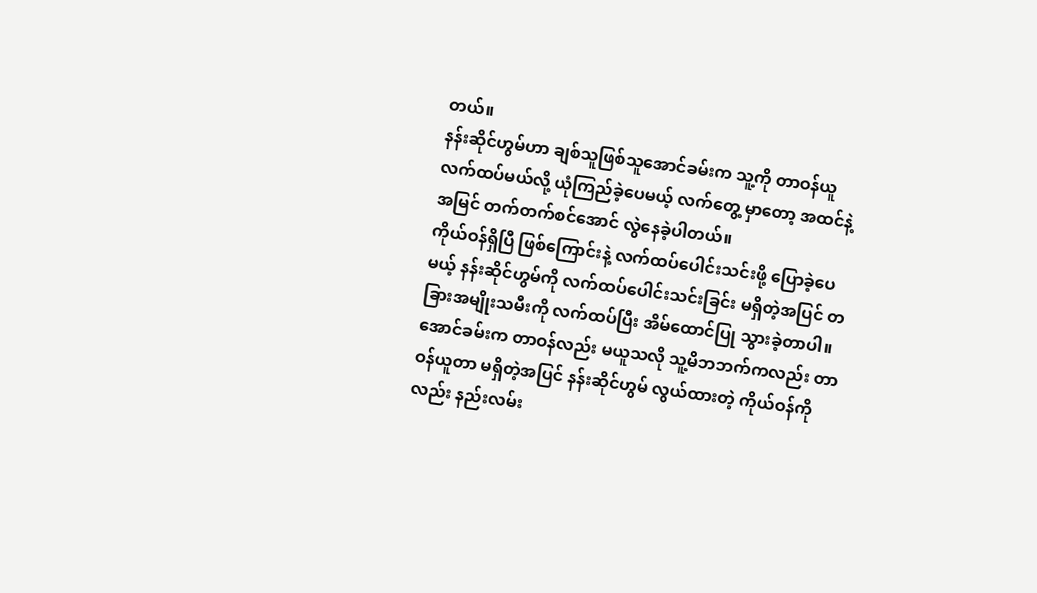တယ်။
နန်းဆိုင်ဟွမ်ဟာ ချစ်သူဖြစ်သူအောင်ခမ်းက သူ့ကို တာဝန်ယူ လက်ထပ်မယ်လို့ ယုံကြည်ခဲ့ပေမယ့် လက်တွေ့ မှာတော့ အထင်နဲ့အမြင် တက်တက်စင်အောင် လွဲနေခဲ့ပါတယ်။
ကိုယ်ဝန်ရှိပြီ ဖြစ်ကြောင်းနဲ့ လက်ထပ်ပေါင်းသင်းဖို့ ပြောခဲ့ပေမယ့် နန်းဆိုင်ဟွမ်ကို လက်ထပ်ပေါင်းသင်းခြင်း မရှိတဲ့အပြင် တခြားအမျိုးသမီးကို လက်ထပ်ပြီး အိမ်ထောင်ပြု သွားခဲ့တာပါ။
အောင်ခမ်းက တာဝန်လည်း မယူသလို သူ့မိဘဘက်ကလည်း တာဝန်ယူတာ မရှိတဲ့အပြင် နန်းဆိုင်ဟွမ် လွယ်ထားတဲ့ ကိုယ်ဝန်ကိုလည်း နည်းလမ်း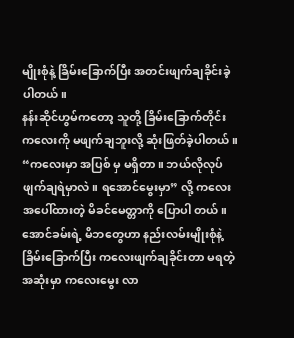မျိုးစုံနဲ့ ခြိမ်းခြောက်ပြီး အတင်းဖျက်ချခိုင်းခဲ့ပါတယ်။
နန်းဆိုင်ဟွမ်ကတော့ သူတို့ ခြိမ်းခြောက်တိုင်း ကလေးကို မဖျက်ချဘူးလို့ ဆုံးဖြတ်ခဲ့ပါတယ်။ “ကလေးမှာ အပြစ် မှ မရှိတာ။ ဘယ်လိုလုပ် ဖျက်ချရဲမှာလဲ။ ရအောင်မွေးမှာ” လို့ ကလေးအပေါ်ထားတဲ့ မိခင်မေတ္တာကို ပြောပါ တယ်။
အောင်ခမ်းရဲ့ မိဘတွေဟာ နည်းလမ်းမျိုးစုံနဲ့ ခြိမ်းခြောက်ပြီး ကလေးဖျက်ချခိုင်းတာ မရတဲ့အဆုံးမှာ ကလေးမွေး လာ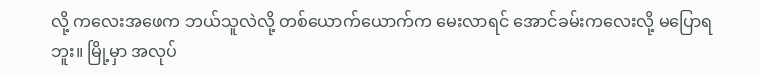လို့ ကလေးအဖေက ဘယ်သူလဲလို့ တစ်ယောက်ယောက်က မေးလာရင် အောင်ခမ်းကလေးလို့ မပြောရဘူး။ မြို့မှာ အလုပ်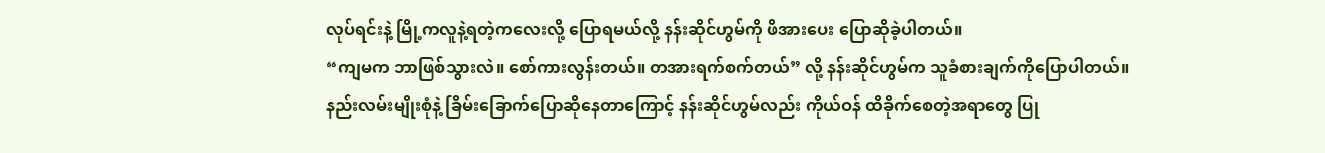လုပ်ရင်းနဲ့ မြို့ကလူနဲ့ရတဲ့ကလေးလို့ ပြောရမယ်လို့ နန်းဆိုင်ဟွမ်ကို ဖိအားပေး ပြောဆိုခဲ့ပါတယ်။
“ကျမက ဘာဖြစ်သွားလဲ။ စော်ကားလွန်းတယ်။ တအားရက်စက်တယ်” လို့ နန်းဆိုင်ဟွမ်က သူခံစားချက်ကိုပြောပါတယ်။
နည်းလမ်းမျိုးစုံနဲ့ ခြိမ်းခြောက်ပြောဆိုနေတာကြောင့် နန်းဆိုင်ဟွမ်လည်း ကိုယ်ဝန် ထိခိုက်စေတဲ့အရာတွေ ပြု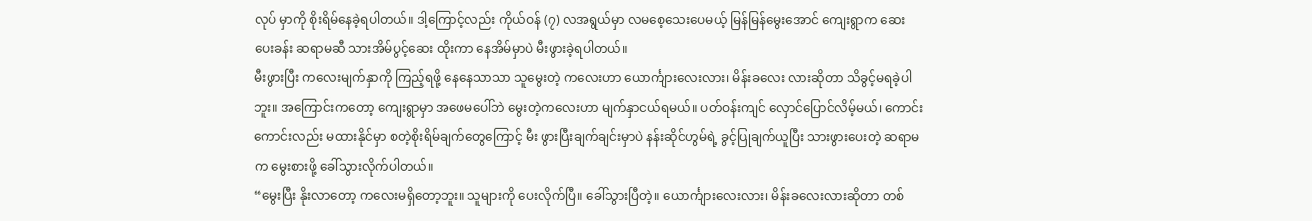လုပ် မှာကို စိုးရိမ်နေခဲ့ရပါတယ်။ ဒါ့ကြောင့်လည်း ကိုယ်ဝန် (၇) လအရွယ်မှာ လမစေ့သေးပေမယ့် မြန်မြန်မွေးအောင် ကျေးရွာက ဆေးပေးခန်း ဆရာမဆီ သားအိမ်ပွင့်ဆေး ထိုးကာ နေအိမ်မှာပဲ မီးဖွားခဲ့ရပါတယ်။
မီးဖွားပြီး ကလေးမျက်နှာကို ကြည့်ရဖို့ နေနေသာသာ သူမွေးတဲ့ ကလေးဟာ ယောင်္ကျားလေးလား၊ မိန်းခလေး လားဆိုတာ သိခွင့်မရခဲ့ပါဘူး။ အကြောင်းကတော့ ကျေးရွာမှာ အဖေမပေါ်ဘဲ မွေးတဲ့ကလေးဟာ မျက်နှာငယ်ရမယ်။ ပတ်ဝန်းကျင် လှောင်ပြောင်လိမ့်မယ်၊ ကောင်းကောင်းလည်း မထားနိုင်မှာ စတဲ့စိုးရိမ်ချက်တွေကြောင့် မီး ဖွားပြီးချက်ချင်းမှာပဲ နန်းဆိုင်ဟွမ်ရဲ့ ခွင့်ပြုချက်ယူပြီး သားဖွားပေးတဲ့ ဆရာမက မွေးစားဖို့ ခေါ်သွားလိုက်ပါတယ်။
“မွေးပြီး နိုးလာတော့ ကလေးမရှိတော့ဘူး။ သူများကို ပေးလိုက်ပြီ။ ခေါ်သွားပြီတဲ့။ ယောင်္ကျားလေးလား၊ မိန်းခလေးလားဆိုတာ တစ်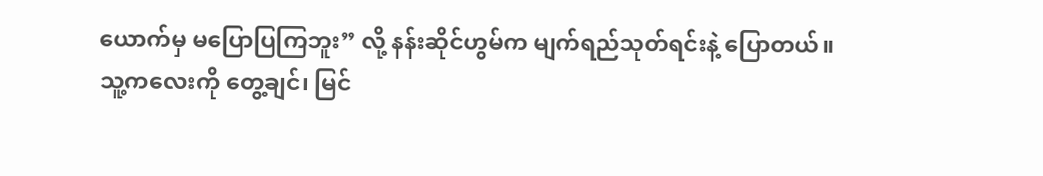ယောက်မှ မပြောပြကြဘူး” လို့ နန်းဆိုင်ဟွမ်က မျက်ရည်သုတ်ရင်းနဲ့ ပြောတယ်။
သူ့ကလေးကို တွေ့ချင်၊ မြင်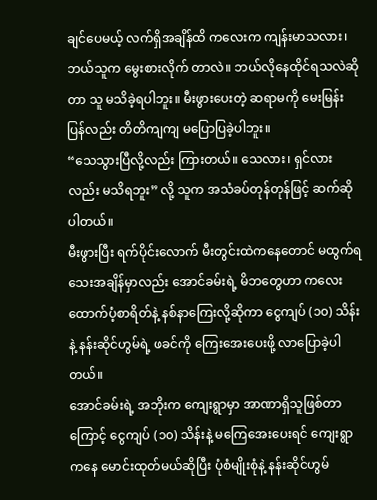ချင်ပေမယ့် လက်ရှိအချိန်ထိ ကလေးက ကျန်းမာသလား၊ ဘယ်သူက မွေးစားလိုက် တာလဲ။ ဘယ်လိုနေထိုင်ရသလဲဆိုတာ သူ မသိခဲ့ရပါဘူး။ မီးဖွားပေးတဲ့ ဆရာမကို မေးမြန်းပြန်လည်း တိတိကျကျ မပြောပြခဲ့ပါဘူး။
“သေသွားပြီလို့လည်း ကြားတယ်။ သေလား၊ ရှင်လားလည်း မသိရဘူး” လို့ သူက အသံခပ်တုန်တုန်ဖြင့် ဆက်ဆိုပါတယ်။
မီးဖွားပြီး ရက်ပိုင်းလောက် မီးတွင်းထဲကနေတောင် မထွက်ရသေးအချိန်မှာလည်း အောင်ခမ်းရဲ့ မိဘတွေဟာ ကလေးထောက်ပံ့စာရိတ်နဲ့ နစ်နာကြေးလို့ဆိုကာ ငွေကျပ် (၁၀) သိန်းနဲ့ နန်းဆိုင်ဟွမ်ရဲ့ ဖခင်ကို ကြေးအေးပေးဖို့ လာပြောခဲ့ပါတယ်။
အောင်ခမ်းရဲ့ အဘိုးက ကျေးရွာမှာ အာဏာရှိသူဖြစ်တာကြောင့် ငွေကျပ် (၁၀) သိန်းနဲ့ မကြေအေးပေးရင် ကျေးရွာကနေ မောင်းထုတ်မယ်ဆိုပြီး ပုံစံမျိုးစုံနဲ့ နန်းဆိုင်ဟွမ်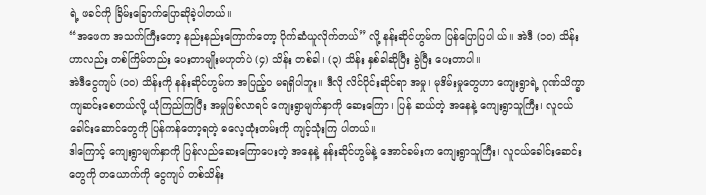ရဲ့ ဖခင်ကို ခြိမ်းခြောက်ပြောဆိုခဲ့ပါတယ်။
“အဖေက အသက်ကြီးတော့ နည်းနည်းကြောက်တော့ ပိုက်ဆံယူလိုက်တယ်” လို့ နန်းဆိုင်ဟွမ်က ပြန်ပြောပြပါ ယ်။ အဲဒီ (၁၀) သိန်းဟာလည်း တစ်ကြိမ်တည်း ပေးတာမျိုးမဟုတ်ပဲ (၄) သိန်း တစ်ခါ၊ (၃) သိန်း နှစ်ခါဆိုပြီး ခွဲပြီး ပေးတာပါ။
အဲဒီငွေကျပ် (၁၀) သိန်းကို နန်းဆိုင်ဟွမ်က အပြည့်ဝ မရရှိပါဘူး။ ဒီလို လိင်ပိုင်းဆိုင်ရာ အမှု၊ မုဒိမ်းမှုတွေဟာ ကျေးရွာရဲ့ ဂုဏ်သိက္ခာကျဆင်းစေတယ်လို့ ယုံကြည်ကြပြီး အမှုဖြစ်လာရင် ကျေးရွာမျက်နှာကို ဆေးကြော၊ ပြန် ဆယ်တဲ့ အနေနဲ့ ကျေးရွာသူကြီး၊ လူငယ်ခေါင်းဆောင်တွေကို ပြန်ကန်တော့ရတဲ့ ဓလေ့ထုံးတမ်းကို ကျင့်သုံးကြ ပါတယ်။
ဒါကြောင့် ကျေးရွာမျက်နှာကို ပြန်လည်ဆေးကြောပေးတဲ့ အနေနဲ့ နန်းဆိုင်ဟွမ်နဲ့ အောင်ခမ်းက ကျေးရွာသူကြီး၊ လူငယ်ခေါင်းဆေင်းတွေကို တယောက်ကို ငွေကျပ် တစ်သိန်း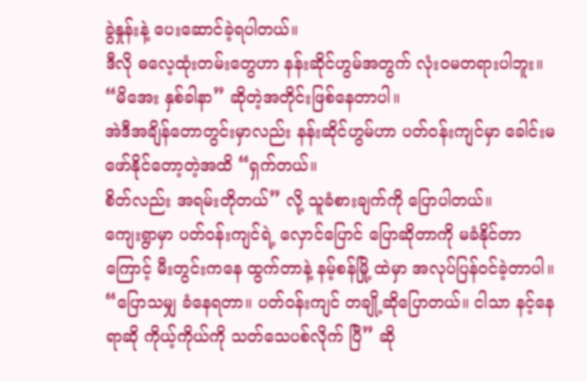ခွဲနှုန်းနဲ့ ပေးဆောင်ခဲ့ရပါတယ်။
ဒီလို ဓလေ့ထုံးတမ်းတွေဟာ နန်းဆိုင်ဟွမ်အတွက် လုံးဝမတရားပါဘူး။ “မိအေး နှစ်ခါနာ” ဆိုတဲ့အတိုင်းဖြစ်နေတာပါ။
အဲဒီအချိန်တောတွင်းမှာလည်း နန်းဆိုင်ဟွမ်ဟာ ပတ်ဝန်းကျင်မှာ ခေါင်းမဖော်နိုင်တော့တဲ့အထိ “ရှက်တယ်။
စိတ်လည်း အရမ်းတိုတယ်” လို့ သူခံစားချက်ကို ပြောပါတယ်။
ကျေးရွာမှာ ပတ်ဝန်းကျင်ရဲ့ လှောင်ပြောင် ပြောဆိုတာကို မခံနိုင်တာကြောင့် မီးတွင်းကနေ ထွက်တာနဲ့ နမ့်စန်မြို့ ထဲမှာ အလုပ်ပြန်ဝင်ခဲ့တာပါ။
“ပြောသမျှ ခံနေရတာ။ ပတ်ဝန်းကျင် တချို့ဆိုပြောတယ်။ ငါသာ နင့်နေရာဆို ကိုယ့်ကိုယ်ကို သတ်သေပစ်လိုက် ပြီ” ဆို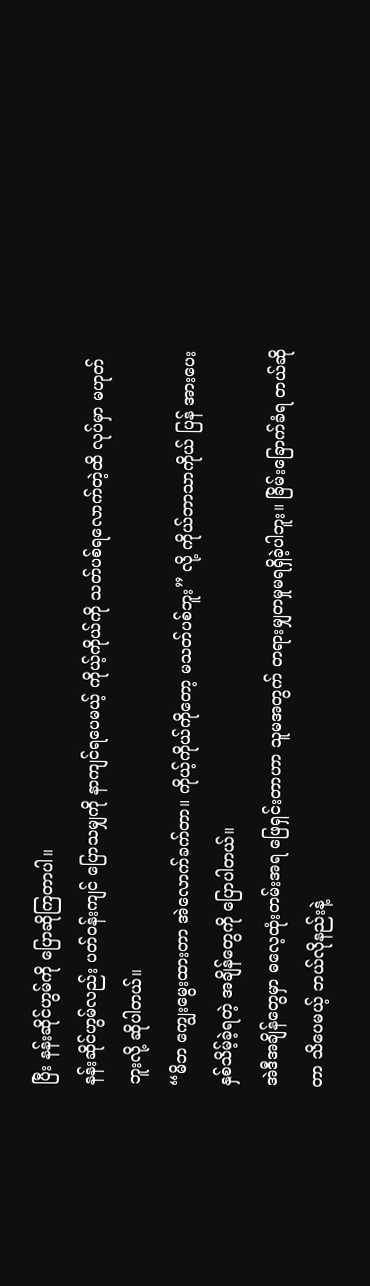ပြီး နန်းဆိုင်ဟွမ်ကို ပြောဆိုကြတာပါ။
နန်းဆိုင်ဟွမ်လည်း ပတ်ဝန်းကျင် ပြောသမျှကို နာကျင်ရပေမယ့် ကိုယ့်ကိုယ်ကို သတ်ပစ်ရလောက်တဲ့ထိ လုပ်မှာ မဟုတ်ဘူးလို့ ဆိုပါတယ်။
“မိဘ ကျွေးမွေးထားတာ အဲလောက်ခက်တာ။ ကိုယ့်ကိုယ်ကိုတော့ မသတ်ပစ်ဘူး” လို့ ကိုယ်ဘာသာကိုယ် ပြန် အားပေး နှစ်သိမ့်ခဲ့ရတဲ့ အချိန်တွေကို ပြောပါတယ်။
အဲဒီအချိန်တွေမှာ ဓလေ့ထုံးတမ်းအရ ဖြေရှင်းတာဟာ သူမအတွက် တရားမျှတမှုမရရှိခဲ့ပါဘူး။ ခြိမ်းခြောက်ခံရ တယ်ဆိုတာ သိပေမယ့် ဘယ်လိုနည်းနဲ့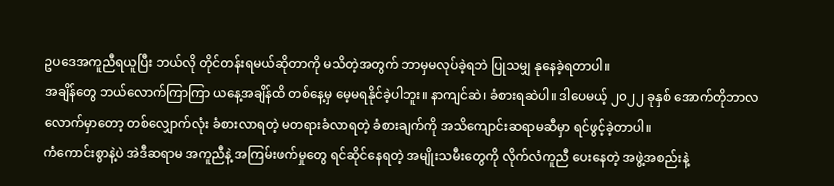ဥပဒေအကူညီရယူပြီး ဘယ်လို တိုင်တန်းရမယ်ဆိုတာကို မသိတဲ့အတွက် ဘာမှမလုပ်ခဲ့ရဘဲ ပြုသမျှ နုနေခဲ့ရတာပါ။
အချိန်တွေ ဘယ်လောက်ကြာကြာ ယနေ့အချိန်ထိ တစ်နေ့မှ မေ့မရနိုင်ခဲ့ပါဘူး။ နာကျင်ဆဲ၊ ခံစားရဆဲပါ။ ဒါပေမယ့် ၂၀၂၂ ခုနှစ် အောက်တိုဘာလလောက်မှာတော့ တစ်လျှောက်လုံး ခံစားလာရတဲ့ မတရားခံလာရတဲ့ ခံစားချက်ကို အသိကျောင်းဆရာမဆီမှာ ရင်ဖွင့်ခဲ့တာပါ။
ကံကောင်းစွာနဲ့ပဲ အဲဒီဆရာမ အကူညီနဲ့ အကြမ်းဖက်မှုတွေ ရင်ဆိုင်နေရတဲ့ အမျိုးသမီးတွေကို လိုက်လံကူညီ ပေးနေတဲ့ အဖွဲ့အစည်းနဲ့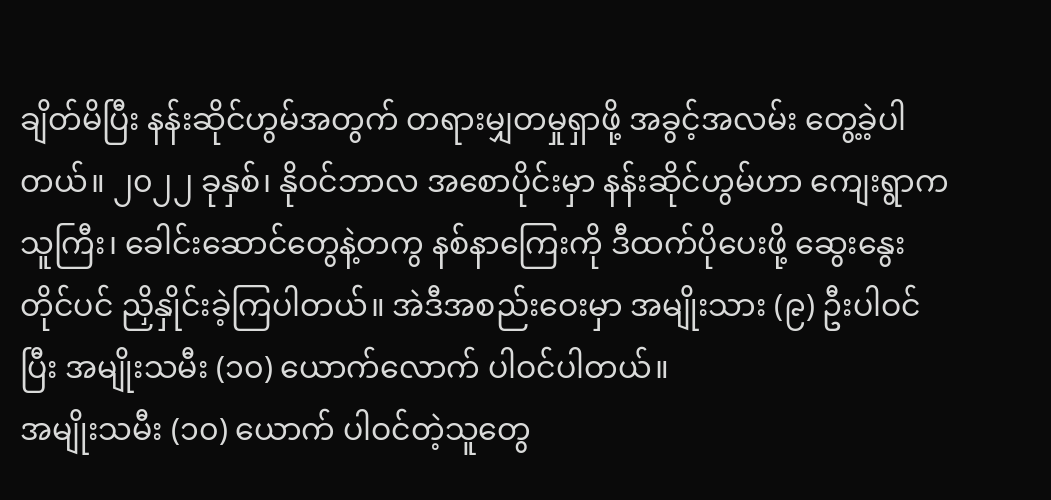ချိတ်မိပြီး နန်းဆိုင်ဟွမ်အတွက် တရားမျှတမှုရှာဖို့ အခွင့်အလမ်း တွေ့ခဲ့ပါတယ်။ ၂၀၂၂ ခုနှစ်၊ နိုဝင်ဘာလ အစောပိုင်းမှာ နန်းဆိုင်ဟွမ်ဟာ ကျေးရွာက သူကြီး၊ ခေါင်းဆောင်တွေနဲ့တကွ နစ်နာကြေးကို ဒီထက်ပိုပေးဖို့ ဆွေးနွေးတိုင်ပင် ညှိနှိုင်းခဲ့ကြပါတယ်။ အဲဒီအစည်းဝေးမှာ အမျိုးသား (၉) ဦးပါဝင်ပြီး အမျိုးသမီး (၁၀) ယောက်လောက် ပါဝင်ပါတယ်။
အမျိုးသမီး (၁၀) ယောက် ပါဝင်တဲ့သူတွေ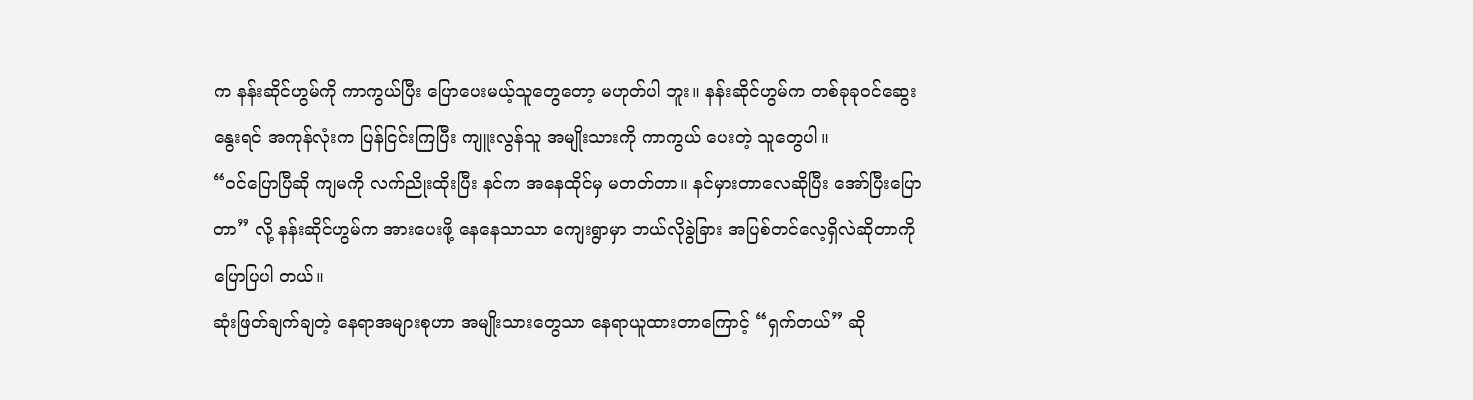က နန်းဆိုင်ဟွမ်ကို ကာကွယ်ပြီး ပြောပေးမယ့်သူတွေတော့ မဟုတ်ပါ ဘူး။ နန်းဆိုင်ဟွမ်က တစ်ခုခုဝင်ဆွေးနွေးရင် အကုန်လုံးက ပြန်ငြင်းကြပြီး ကျူးလွန်သူ အမျိုးသားကို ကာကွယ် ပေးတဲ့ သူတွေပါ။
“ဝင်ပြောပြီဆို ကျမကို လက်ညိုးထိုးပြီး နင်က အနေထိုင်မှ မတတ်တာ။ နင်မှားတာလေဆိုပြီး အော်ပြီးပြောတာ” လို့ နန်းဆိုင်ဟွမ်က အားပေးဖို့ နေနေသာသာ ကျေးရွာမှာ ဘယ်လိုခွဲခြား အပြစ်တင်လေ့ရှိလဲဆိုတာကို ပြောပြပါ တယ်။
ဆုံးဖြတ်ချက်ချတဲ့ နေရာအများစုဟာ အမျိုးသားတွေသာ နေရာယူထားတာကြောင့် “ရှက်တယ်” ဆို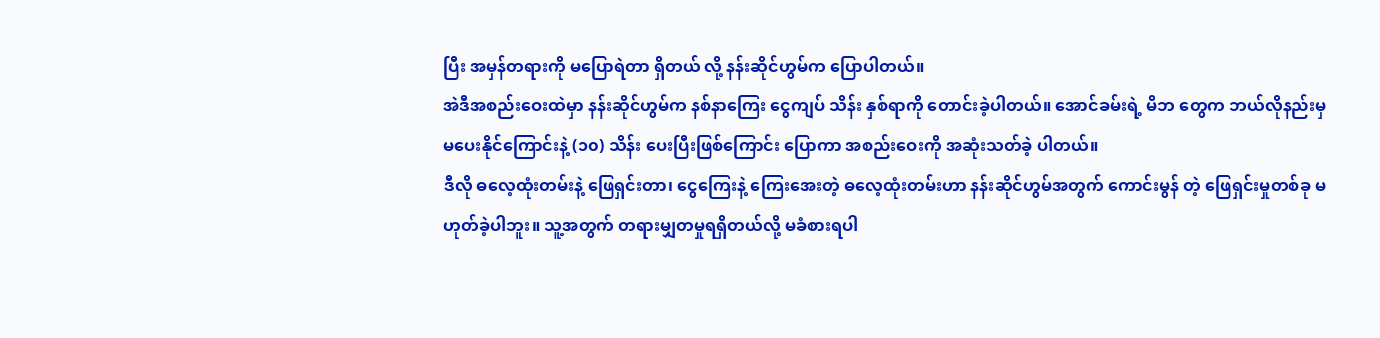ပြီး အမှန်တရားကို မပြောရဲတာ ရှိတယ် လို့ နန်းဆိုင်ဟွမ်က ပြောပါတယ်။
အဲဒီအစည်းဝေးထဲမှာ နန်းဆိုင်ဟွမ်က နစ်နာကြေး ငွေကျပ် သိန်း နှစ်ရာကို တောင်းခဲ့ပါတယ်။ အောင်ခမ်းရဲ့ မိဘ တွေက ဘယ်လိုနည်းမှ မပေးနိုင်ကြောင်းနဲ့ (၁၀) သိန်း ပေးပြီးဖြစ်ကြောင်း ပြောကာ အစည်းဝေးကို အဆုံးသတ်ခဲ့ ပါတယ်။
ဒီလို ဓလေ့ထုံးတမ်းနဲ့ ဖြေရှင်းတာ၊ ငွေကြေးနဲ့ ကြေးအေးတဲ့ ဓလေ့ထုံးတမ်းဟာ နန်းဆိုင်ဟွမ်အတွက် ကောင်းမွန် တဲ့ ဖြေရှင်းမှုတစ်ခု မဟုတ်ခဲ့ပါဘူး။ သူ့အတွက် တရားမျှတမှုရရှိတယ်လို့ မခံစားရပါ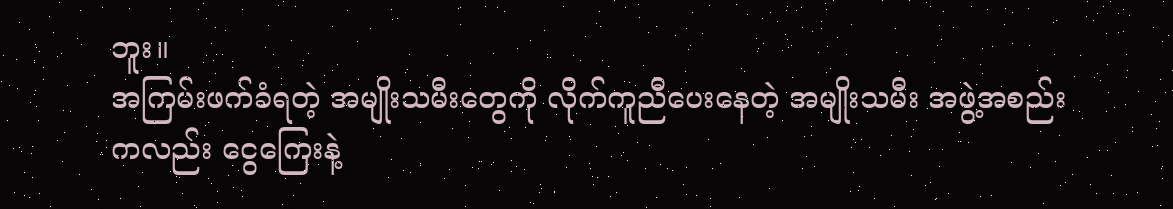ဘူး။
အကြမ်းဖက်ခံရတဲ့ အမျိုးသမီးတွေကို လိုက်ကူညီပေးနေတဲ့ အမျိုးသမီး အဖွဲ့အစည်းကလည်း ငွေကြေးနဲ့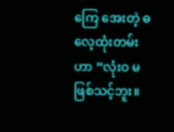ကြေ အေးတဲ့ ဓလေ့ထုံးတမ်းဟာ “လုံးဝ မဖြစ်သင့်ဘူး။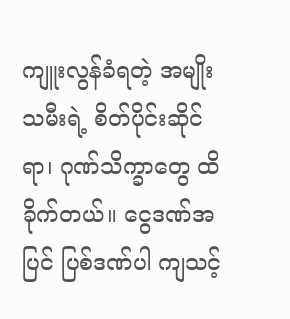ကျူးလွန်ခံရတဲ့ အမျိုးသမီးရဲ့ စိတ်ပိုင်းဆိုင်ရာ၊ ဂုဏ်သိက္ခာတွေ ထိခိုက်တယ်။ ငွေဒဏ်အပြင် ပြစ်ဒဏ်ပါ ကျသင့်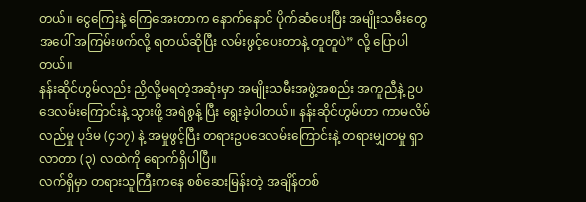တယ်။ ငွေကြေးနဲ့ ကြေအေးတာက နောက်နောင် ပိုက်ဆံပေးပြီး အမျိုးသမီးတွေအပေါ် အကြမ်းဖက်လို့ ရတယ်ဆိုပြီး လမ်းဖွင့်ပေးတာနဲ့ တူတူပဲ” လို့ ပြောပါတယ်။
နန်းဆိုင်ဟွမ်လည်း ညှိလို့မရတဲ့အဆုံးမှာ အမျိုးသမီးအဖွဲ့အစည်း အကူညီနဲ့ ဥပဒေလမ်းကြောင်းနဲ့ သွားဖို့ အရဲစွန့် ပြီး ရွေးခဲ့ပါတယ်။ နန်းဆိုင်ဟွမ်ဟာ ကာမလိမ်လည်မှု ပုဒ်မ (၄၁၇) နဲ့ အမှုဖွင့်ပြီး တရားဥပဒေလမ်းကြောင်းနဲ့ တရားမျှတမှု ရှာလာတာ (၃) လထဲကို ရောက်ရှိပါပြီ။
လက်ရှိမှာ တရားသူကြီးကနေ စစ်ဆေးမြန်းတဲ့ အချိန်တစ်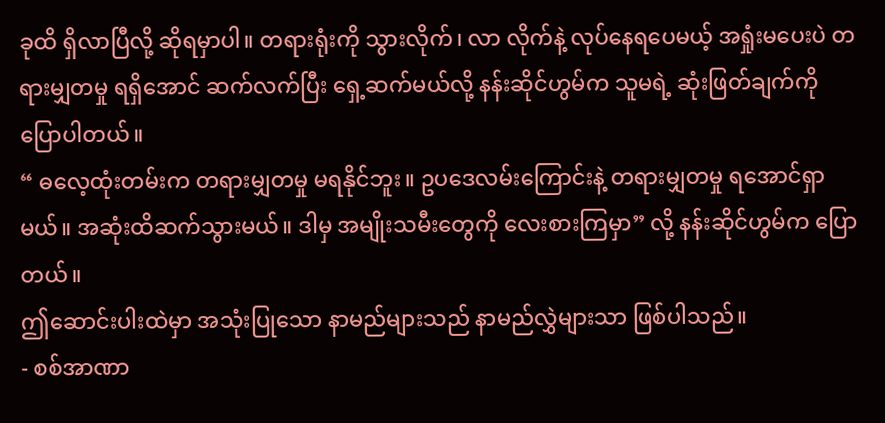ခုထိ ရှိလာပြီလို့ ဆိုရမှာပါ။ တရားရုံးကို သွားလိုက်၊ လာ လိုက်နဲ့ လုပ်နေရပေမယ့် အရှုံးမပေးပဲ တရားမျှတမှု ရရှိအောင် ဆက်လက်ပြီး ရှေ့ဆက်မယ်လို့ နန်းဆိုင်ဟွမ်က သူမရဲ့ ဆုံးဖြတ်ချက်ကို ပြောပါတယ်။
“ ဓလေ့ထုံးတမ်းက တရားမျှတမှု မရနိုင်ဘူး။ ဥပဒေလမ်းကြောင်းနဲ့ တရားမျှတမှု ရအောင်ရှာမယ်။ အဆုံးထိဆက်သွားမယ်။ ဒါမှ အမျိုးသမီးတွေကို လေးစားကြမှာ” လို့ နန်းဆိုင်ဟွမ်က ပြောတယ်။
ဤဆောင်းပါးထဲမှာ အသုံးပြုသော နာမည်များသည် နာမည်လွှဲများသာ ဖြစ်ပါသည်။
- စစ်အာဏာ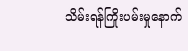သိမ်းရန်ကြိုးပမ်းမှုနောက်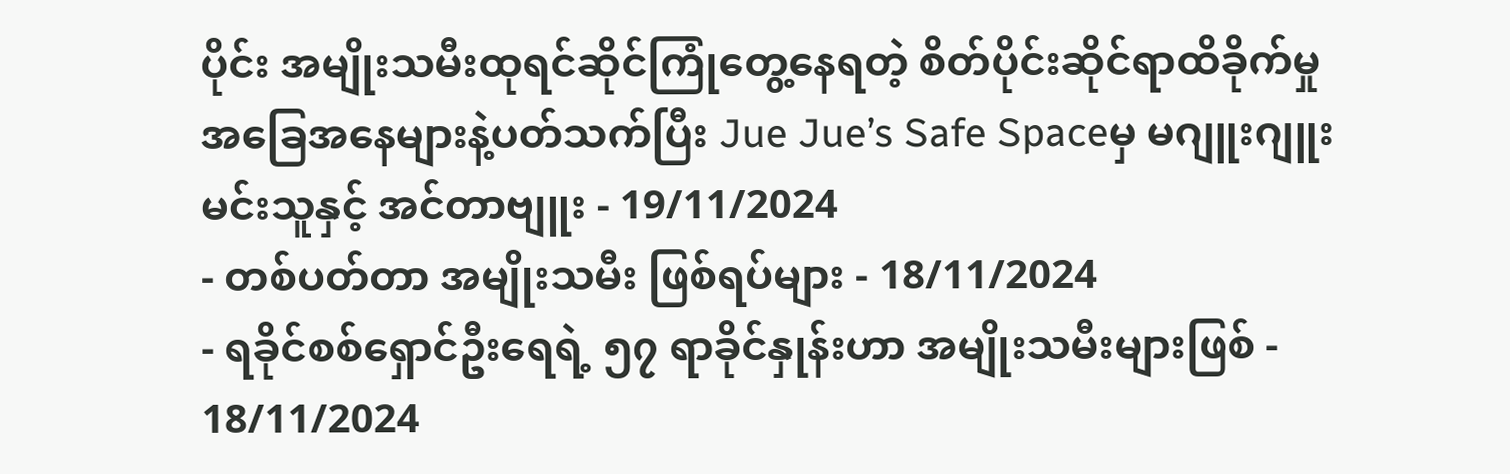ပိုင်း အမျိုးသမီးထုရင်ဆိုင်ကြုံတွေ့နေရတဲ့ စိတ်ပိုင်းဆိုင်ရာထိခိုက်မှု အခြေအနေများနဲ့ပတ်သက်ပြီး Jue Jue’s Safe Spaceမှ မဂျူးဂျူးမင်းသူနှင့် အင်တာဗျူး - 19/11/2024
- တစ်ပတ်တာ အမျိုးသမီး ဖြစ်ရပ်များ - 18/11/2024
- ရခိုင်စစ်ရှောင်ဦးရေရဲ့ ၅၇ ရာခိုင်နှုန်းဟာ အမျိုးသမီးများဖြစ် - 18/11/2024